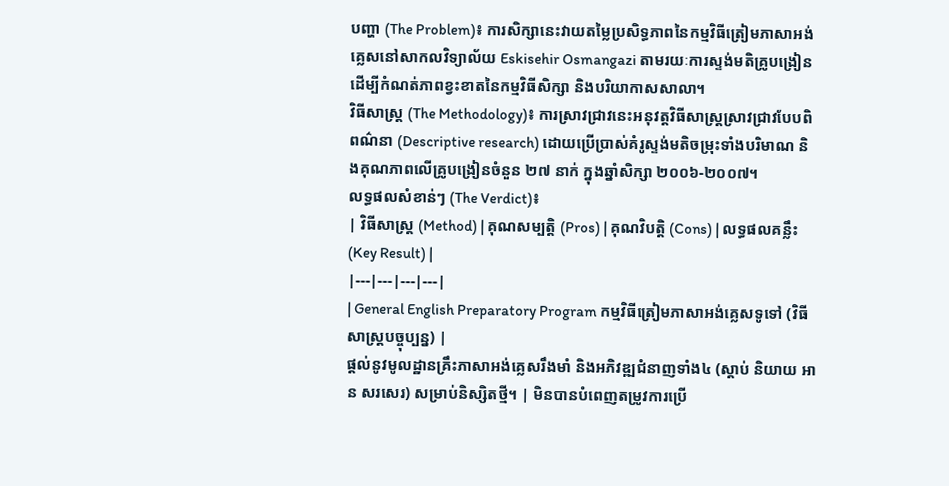បញ្ហា (The Problem)៖ ការសិក្សានេះវាយតម្លៃប្រសិទ្ធភាពនៃកម្មវិធីត្រៀមភាសាអង់គ្លេសនៅសាកលវិទ្យាល័យ Eskisehir Osmangazi តាមរយៈការស្ទង់មតិគ្រូបង្រៀន ដើម្បីកំណត់ភាពខ្វះខាតនៃកម្មវិធីសិក្សា និងបរិយាកាសសាលា។
វិធីសាស្ត្រ (The Methodology)៖ ការស្រាវជ្រាវនេះអនុវត្តវិធីសាស្ត្រស្រាវជ្រាវបែបពិពណ៌នា (Descriptive research) ដោយប្រើប្រាស់គំរូស្ទង់មតិចម្រុះទាំងបរិមាណ និងគុណភាពលើគ្រូបង្រៀនចំនួន ២៧ នាក់ ក្នុងឆ្នាំសិក្សា ២០០៦-២០០៧។
លទ្ធផលសំខាន់ៗ (The Verdict)៖
| វិធីសាស្ត្រ (Method) | គុណសម្បត្តិ (Pros) | គុណវិបត្តិ (Cons) | លទ្ធផលគន្លឹះ (Key Result) |
|---|---|---|---|
| General English Preparatory Program កម្មវិធីត្រៀមភាសាអង់គ្លេសទូទៅ (វិធីសាស្ត្របច្ចុប្បន្ន) |
ផ្តល់នូវមូលដ្ឋានគ្រឹះភាសាអង់គ្លេសរឹងមាំ និងអភិវឌ្ឍជំនាញទាំង៤ (ស្តាប់ និយាយ អាន សរសេរ) សម្រាប់និស្សិតថ្មី។ | មិនបានបំពេញតម្រូវការប្រើ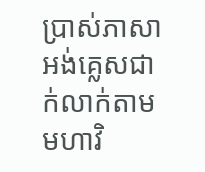ប្រាស់ភាសាអង់គ្លេសជាក់លាក់តាមមហាវិ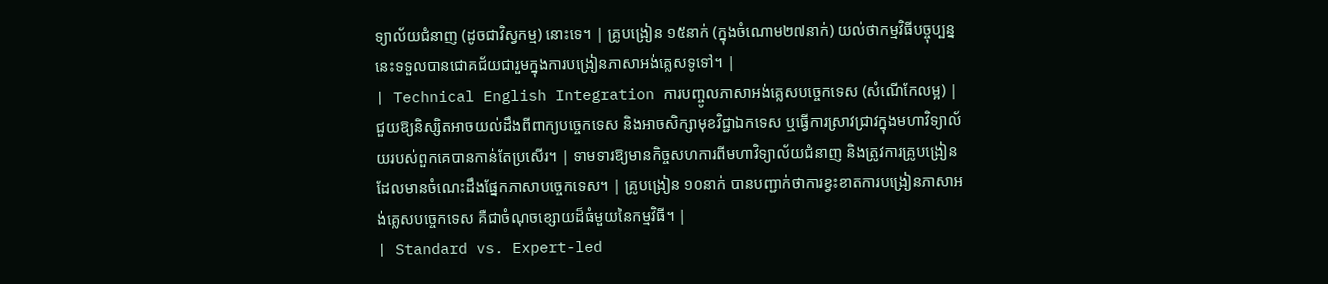ទ្យាល័យជំនាញ (ដូចជាវិស្វកម្ម) នោះទេ។ | គ្រូបង្រៀន ១៥នាក់ (ក្នុងចំណោម២៧នាក់) យល់ថាកម្មវិធីបច្ចុប្បន្ននេះទទួលបានជោគជ័យជារួមក្នុងការបង្រៀនភាសាអង់គ្លេសទូទៅ។ |
| Technical English Integration ការបញ្ចូលភាសាអង់គ្លេសបច្ចេកទេស (សំណើកែលម្អ) |
ជួយឱ្យនិស្សិតអាចយល់ដឹងពីពាក្យបច្ចេកទេស និងអាចសិក្សាមុខវិជ្ជាឯកទេស ឬធ្វើការស្រាវជ្រាវក្នុងមហាវិទ្យាល័យរបស់ពួកគេបានកាន់តែប្រសើរ។ | ទាមទារឱ្យមានកិច្ចសហការពីមហាវិទ្យាល័យជំនាញ និងត្រូវការគ្រូបង្រៀនដែលមានចំណេះដឹងផ្នែកភាសាបច្ចេកទេស។ | គ្រូបង្រៀន ១០នាក់ បានបញ្ជាក់ថាការខ្វះខាតការបង្រៀនភាសាអង់គ្លេសបច្ចេកទេស គឺជាចំណុចខ្សោយដ៏ធំមួយនៃកម្មវិធី។ |
| Standard vs. Expert-led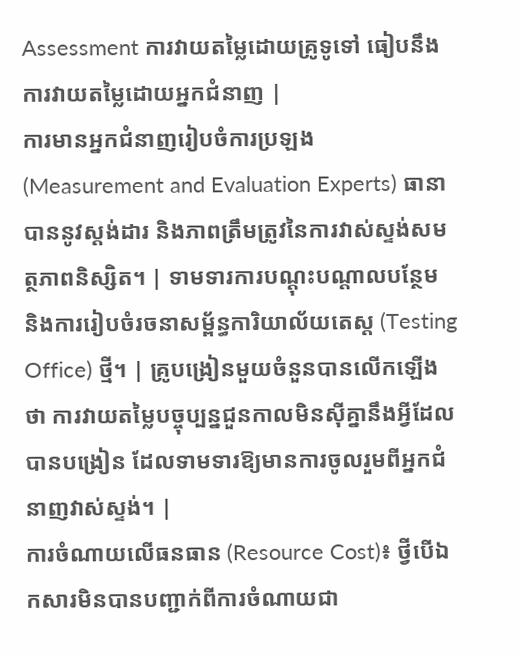Assessment ការវាយតម្លៃដោយគ្រូទូទៅ ធៀបនឹងការវាយតម្លៃដោយអ្នកជំនាញ |
ការមានអ្នកជំនាញរៀបចំការប្រឡង (Measurement and Evaluation Experts) ធានាបាននូវស្តង់ដារ និងភាពត្រឹមត្រូវនៃការវាស់ស្ទង់សមត្ថភាពនិស្សិត។ | ទាមទារការបណ្តុះបណ្តាលបន្ថែម និងការរៀបចំរចនាសម្ព័ន្ធការិយាល័យតេស្ត (Testing Office) ថ្មី។ | គ្រូបង្រៀនមួយចំនួនបានលើកឡើងថា ការវាយតម្លៃបច្ចុប្បន្នជួនកាលមិនស៊ីគ្នានឹងអ្វីដែលបានបង្រៀន ដែលទាមទារឱ្យមានការចូលរួមពីអ្នកជំនាញវាស់ស្ទង់។ |
ការចំណាយលើធនធាន (Resource Cost)៖ ថ្វីបើឯកសារមិនបានបញ្ជាក់ពីការចំណាយជា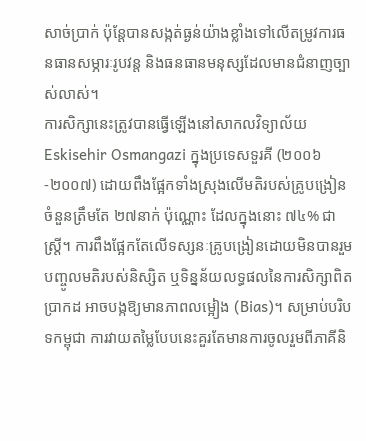សាច់ប្រាក់ ប៉ុន្តែបានសង្កត់ធ្ងន់យ៉ាងខ្លាំងទៅលើតម្រូវការធនធានសម្ភារៈរូបវន្ត និងធនធានមនុស្សដែលមានជំនាញច្បាស់លាស់។
ការសិក្សានេះត្រូវបានធ្វើឡើងនៅសាកលវិទ្យាល័យ Eskisehir Osmangazi ក្នុងប្រទេសទួរគី (២០០៦-២០០៧) ដោយពឹងផ្អែកទាំងស្រុងលើមតិរបស់គ្រូបង្រៀនចំនួនត្រឹមតែ ២៧នាក់ ប៉ុណ្ណោះ ដែលក្នុងនោះ ៧៤% ជាស្ត្រី។ ការពឹងផ្អែកតែលើទស្សនៈគ្រូបង្រៀនដោយមិនបានរួមបញ្ចូលមតិរបស់និស្សិត ឬទិន្នន័យលទ្ធផលនៃការសិក្សាពិតប្រាកដ អាចបង្កឱ្យមានភាពលម្អៀង (Bias)។ សម្រាប់បរិបទកម្ពុជា ការវាយតម្លៃបែបនេះគួរតែមានការចូលរួមពីភាគីនិ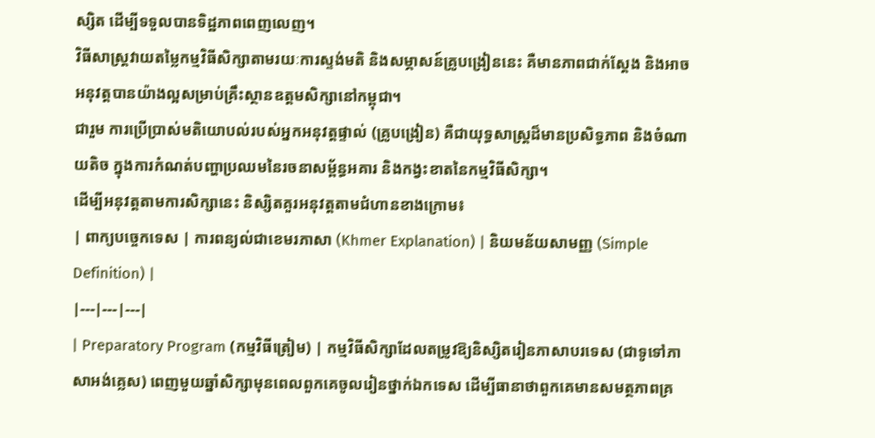ស្សិត ដើម្បីទទួលបានទិដ្ឋភាពពេញលេញ។
វិធីសាស្ត្រវាយតម្លៃកម្មវិធីសិក្សាតាមរយៈការស្ទង់មតិ និងសម្ភាសន៍គ្រូបង្រៀននេះ គឺមានភាពជាក់ស្តែង និងអាចអនុវត្តបានយ៉ាងល្អសម្រាប់គ្រឹះស្ថានឧត្តមសិក្សានៅកម្ពុជា។
ជារួម ការប្រើប្រាស់មតិយោបល់របស់អ្នកអនុវត្តផ្ទាល់ (គ្រូបង្រៀន) គឺជាយុទ្ធសាស្ត្រដ៏មានប្រសិទ្ធភាព និងចំណាយតិច ក្នុងការកំណត់បញ្ហាប្រឈមនៃរចនាសម្ព័ន្ធអគារ និងកង្វះខាតនៃកម្មវិធីសិក្សា។
ដើម្បីអនុវត្តតាមការសិក្សានេះ និស្សិតគួរអនុវត្តតាមជំហានខាងក្រោម៖
| ពាក្យបច្ចេកទេស | ការពន្យល់ជាខេមរភាសា (Khmer Explanation) | និយមន័យសាមញ្ញ (Simple Definition) |
|---|---|---|
| Preparatory Program (កម្មវិធីត្រៀម) | កម្មវិធីសិក្សាដែលតម្រូវឱ្យនិស្សិតរៀនភាសាបរទេស (ជាទូទៅភាសាអង់គ្លេស) ពេញមួយឆ្នាំសិក្សាមុនពេលពួកគេចូលរៀនថ្នាក់ឯកទេស ដើម្បីធានាថាពួកគេមានសមត្ថភាពគ្រ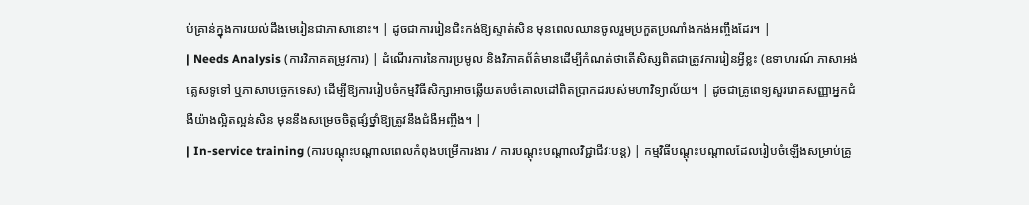ប់គ្រាន់ក្នុងការយល់ដឹងមេរៀនជាភាសានោះ។ | ដូចជាការរៀនជិះកង់ឱ្យស្ទាត់សិន មុនពេលឈានចូលរួមប្រកួតប្រណាំងកង់អញ្ចឹងដែរ។ |
| Needs Analysis (ការវិភាគតម្រូវការ) | ដំណើរការនៃការប្រមូល និងវិភាគព័ត៌មានដើម្បីកំណត់ថាតើសិស្សពិតជាត្រូវការរៀនអ្វីខ្លះ (ឧទាហរណ៍ ភាសាអង់គ្លេសទូទៅ ឬភាសាបច្ចេកទេស) ដើម្បីឱ្យការរៀបចំកម្មវិធីសិក្សាអាចឆ្លើយតបចំគោលដៅពិតប្រាកដរបស់មហាវិទ្យាល័យ។ | ដូចជាគ្រូពេទ្យសួររោគសញ្ញាអ្នកជំងឺយ៉ាងល្អិតល្អន់សិន មុននឹងសម្រេចចិត្តផ្សំថ្នាំឱ្យត្រូវនឹងជំងឺអញ្ចឹង។ |
| In-service training (ការបណ្តុះបណ្តាលពេលកំពុងបម្រើការងារ / ការបណ្តុះបណ្តាលវិជ្ជាជីវៈបន្ត) | កម្មវិធីបណ្តុះបណ្តាលដែលរៀបចំឡើងសម្រាប់គ្រូ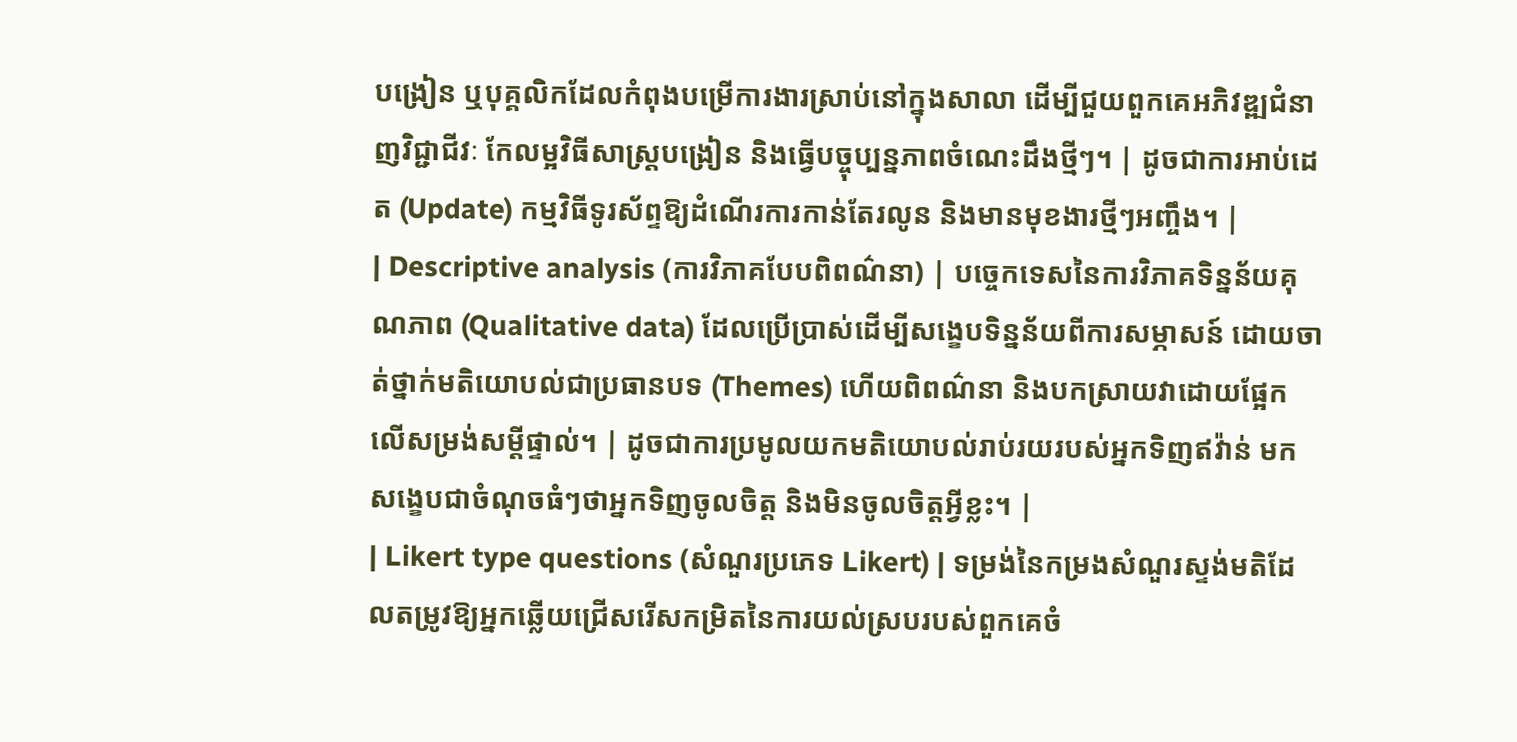បង្រៀន ឬបុគ្គលិកដែលកំពុងបម្រើការងារស្រាប់នៅក្នុងសាលា ដើម្បីជួយពួកគេអភិវឌ្ឍជំនាញវិជ្ជាជីវៈ កែលម្អវិធីសាស្ត្របង្រៀន និងធ្វើបច្ចុប្បន្នភាពចំណេះដឹងថ្មីៗ។ | ដូចជាការអាប់ដេត (Update) កម្មវិធីទូរស័ព្ទឱ្យដំណើរការកាន់តែរលូន និងមានមុខងារថ្មីៗអញ្ចឹង។ |
| Descriptive analysis (ការវិភាគបែបពិពណ៌នា) | បច្ចេកទេសនៃការវិភាគទិន្នន័យគុណភាព (Qualitative data) ដែលប្រើប្រាស់ដើម្បីសង្ខេបទិន្នន័យពីការសម្ភាសន៍ ដោយចាត់ថ្នាក់មតិយោបល់ជាប្រធានបទ (Themes) ហើយពិពណ៌នា និងបកស្រាយវាដោយផ្អែកលើសម្រង់សម្តីផ្ទាល់។ | ដូចជាការប្រមូលយកមតិយោបល់រាប់រយរបស់អ្នកទិញឥវ៉ាន់ មកសង្ខេបជាចំណុចធំៗថាអ្នកទិញចូលចិត្ត និងមិនចូលចិត្តអ្វីខ្លះ។ |
| Likert type questions (សំណួរប្រភេទ Likert) | ទម្រង់នៃកម្រងសំណួរស្ទង់មតិដែលតម្រូវឱ្យអ្នកឆ្លើយជ្រើសរើសកម្រិតនៃការយល់ស្របរបស់ពួកគេចំ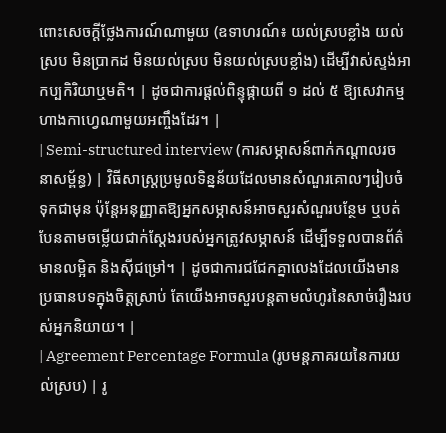ពោះសេចក្តីថ្លែងការណ៍ណាមួយ (ឧទាហរណ៍៖ យល់ស្របខ្លាំង យល់ស្រប មិនប្រាកដ មិនយល់ស្រប មិនយល់ស្របខ្លាំង) ដើម្បីវាស់ស្ទង់អាកប្បកិរិយាឬមតិ។ | ដូចជាការផ្តល់ពិន្ទុផ្កាយពី ១ ដល់ ៥ ឱ្យសេវាកម្មហាងកាហ្វេណាមួយអញ្ចឹងដែរ។ |
| Semi-structured interview (ការសម្ភាសន៍ពាក់កណ្តាលរចនាសម្ព័ន្ធ) | វិធីសាស្ត្រប្រមូលទិន្នន័យដែលមានសំណួរគោលៗរៀបចំទុកជាមុន ប៉ុន្តែអនុញ្ញាតឱ្យអ្នកសម្ភាសន៍អាចសួរសំណួរបន្ថែម ឬបត់បែនតាមចម្លើយជាក់ស្តែងរបស់អ្នកត្រូវសម្ភាសន៍ ដើម្បីទទួលបានព័ត៌មានលម្អិត និងស៊ីជម្រៅ។ | ដូចជាការជជែកគ្នាលេងដែលយើងមានប្រធានបទក្នុងចិត្តស្រាប់ តែយើងអាចសួរបន្តតាមលំហូរនៃសាច់រឿងរបស់អ្នកនិយាយ។ |
| Agreement Percentage Formula (រូបមន្តភាគរយនៃការយល់ស្រប) | រូ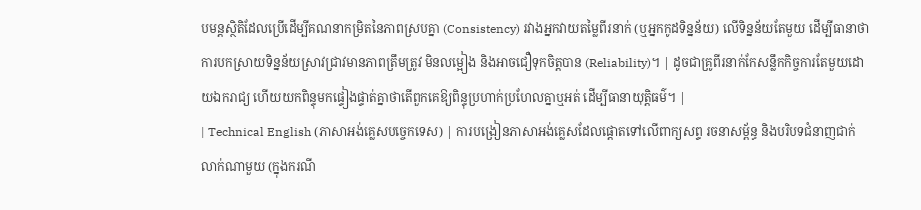បមន្តស្ថិតិដែលប្រើដើម្បីគណនាកម្រិតនៃភាពស្របគ្នា (Consistency) រវាងអ្នកវាយតម្លៃពីរនាក់ (ឬអ្នកកូដទិន្នន័យ) លើទិន្នន័យតែមួយ ដើម្បីធានាថាការបកស្រាយទិន្នន័យស្រាវជ្រាវមានភាពត្រឹមត្រូវ មិនលម្អៀង និងអាចជឿទុកចិត្តបាន (Reliability)។ | ដូចជាគ្រូពីរនាក់កែសន្លឹកកិច្ចការតែមួយដោយឯករាជ្យ ហើយយកពិន្ទុមកផ្ទៀងផ្ទាត់គ្នាថាតើពួកគេឱ្យពិន្ទុប្រហាក់ប្រហែលគ្នាឬអត់ ដើម្បីធានាយុត្តិធម៌។ |
| Technical English (ភាសាអង់គ្លេសបច្ចេកទេស) | ការបង្រៀនភាសាអង់គ្លេសដែលផ្តោតទៅលើពាក្យសព្ទ រចនាសម្ព័ន្ធ និងបរិបទជំនាញជាក់លាក់ណាមួយ (ក្នុងករណី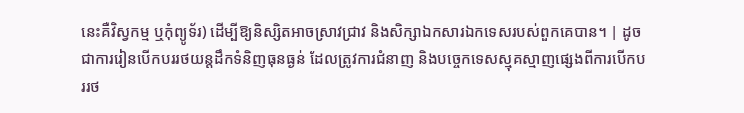នេះគឺវិស្វកម្ម ឬកុំព្យូទ័រ) ដើម្បីឱ្យនិស្សិតអាចស្រាវជ្រាវ និងសិក្សាឯកសារឯកទេសរបស់ពួកគេបាន។ | ដូចជាការរៀនបើកបររថយន្តដឹកទំនិញធុនធ្ងន់ ដែលត្រូវការជំនាញ និងបច្ចេកទេសស្មុគស្មាញផ្សេងពីការបើកបររថ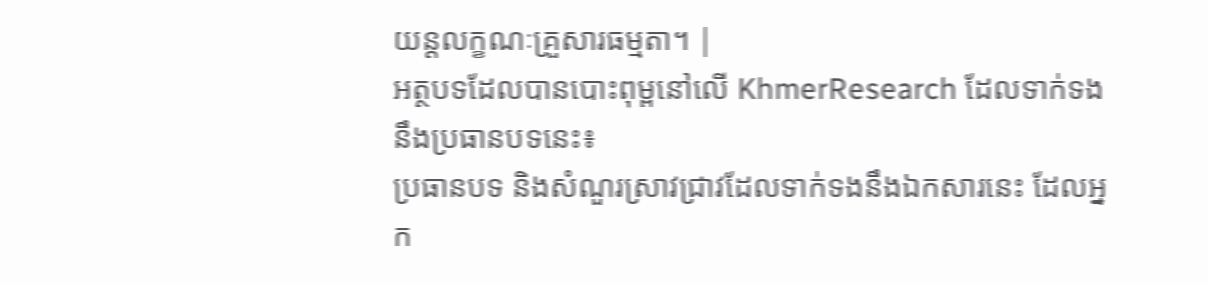យន្តលក្ខណៈគ្រួសារធម្មតា។ |
អត្ថបទដែលបានបោះពុម្ពនៅលើ KhmerResearch ដែលទាក់ទងនឹងប្រធានបទនេះ៖
ប្រធានបទ និងសំណួរស្រាវជ្រាវដែលទាក់ទងនឹងឯកសារនេះ ដែលអ្នក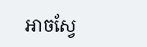អាចស្វែ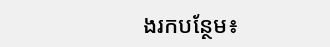ងរកបន្ថែម៖